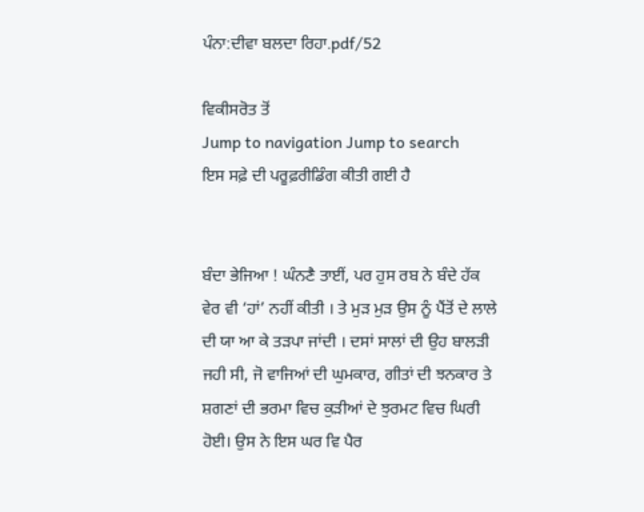ਪੰਨਾ:ਦੀਵਾ ਬਲਦਾ ਰਿਹਾ.pdf/52

ਵਿਕੀਸਰੋਤ ਤੋਂ
Jump to navigation Jump to search
ਇਸ ਸਫ਼ੇ ਦੀ ਪਰੂਫ਼ਰੀਡਿੰਗ ਕੀਤੀ ਗਈ ਹੈ


ਬੰਦਾ ਭੇਜਿਆ ! ਘੰਨਣੈ ਤਾਈਂ, ਪਰ ਹੁਸ ਰਬ ਨੇ ਬੰਦੇ ਹੱਕ ਵੇਰ ਵੀ ‘ਹਾਂ’ ਨਹੀਂ ਕੀਤੀ । ਤੇ ਮੁੜ ਮੁੜ ਉਸ ਨੂੰ ਪੈਂਤੋਂ ਦੇ ਲਾਲੇ ਦੀ ਯਾ ਆ ਕੇ ਤੜਪਾ ਜਾਂਦੀ । ਦਸਾਂ ਸਾਲਾਂ ਦੀ ਉਹ ਬਾਲੜੀ ਜਹੀ ਸੀ, ਜੋ ਵਾਜਿਆਂ ਦੀ ਘੁਮਕਾਰ, ਗੀਤਾਂ ਦੀ ਝਨਕਾਰ ਤੇ ਸ਼ਗਣਾਂ ਦੀ ਭਰਮਾ ਵਿਚ ਕੁੜੀਆਂ ਦੇ ਝੁਰਮਟ ਵਿਚ ਘਿਰੀ ਹੋਈ। ਉਸ ਨੇ ਇਸ ਘਰ ਵਿ ਪੈਰ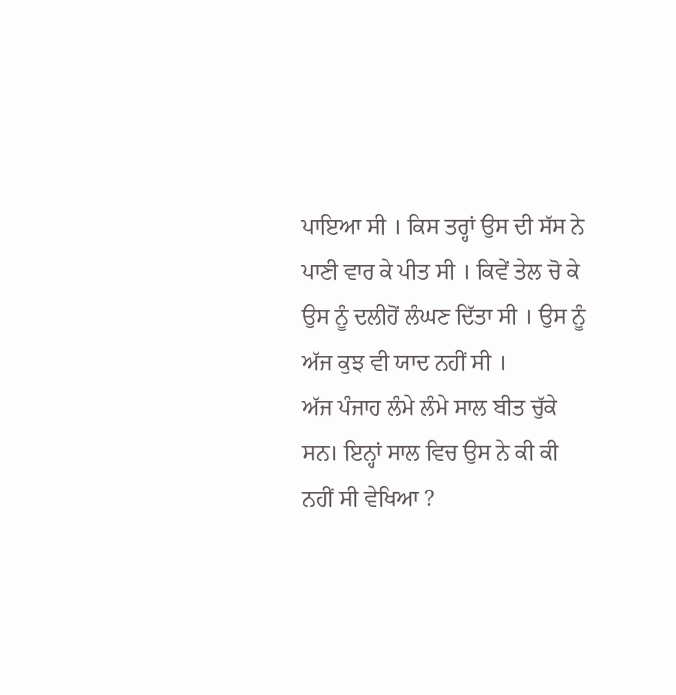ਪਾਇਆ ਸੀ । ਕਿਸ ਤਰ੍ਹਾਂ ਉਸ ਦੀ ਸੱਸ ਨੇ ਪਾਣੀ ਵਾਰ ਕੇ ਪੀਤ ਸੀ । ਕਿਵੇਂ ਤੇਲ ਚੋ ਕੇ ਉਸ ਨੂੰ ਦਲੀਹੋਂ ਲੰਘਣ ਦਿੱਤਾ ਸੀ । ਉਸ ਨੂੰ ਅੱਜ ਕੁਝ ਵੀ ਯਾਦ ਨਹੀਂ ਸੀ ।
ਅੱਜ ਪੰਜਾਹ ਲੰਮੇ ਲੰਮੇ ਸਾਲ ਬੀਤ ਚੁੱਕੇ ਸਨ। ਇਨ੍ਹਾਂ ਸਾਲ ਵਿਚ ਉਸ ਨੇ ਕੀ ਕੀ ਨਹੀਂ ਸੀ ਵੇਖਿਆ ?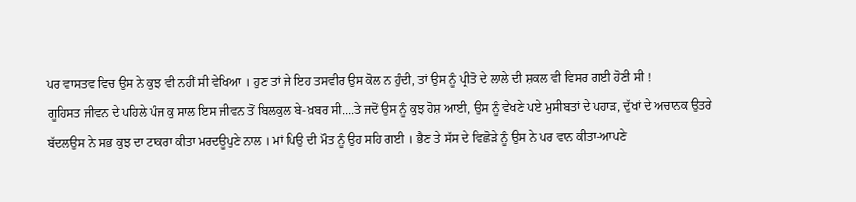ਪਰ ਵਾਸਤਵ ਵਿਚ ਉਸ ਨੇ ਕੁਝ ਵੀ ਨਹੀਂ ਸੀ ਵੇਖਿਆ । ਹੁਣ ਤਾਂ ਜੇ ਇਹ ਤਸਵੀਰ ਉਸ ਕੋਲ ਨ ਹੁੰਦੀ, ਤਾਂ ਉਸ ਨੂੰ ਪ੍ਰੀਤੋ ਦੇ ਲਾਲੇ ਦੀ ਸ਼ਕਲ ਵੀ ਵਿਸਰ ਗਈ ਹੋਣੀ ਸੀ !
ਗੂਹਿਸਤ ਜੀਵਨ ਦੇ ਪਹਿਲੇ ਪੰਜ ਕੁ ਸਾਲ ਇਸ ਜੀਵਨ ਤੋਂ ਬਿਲਕੁਲ ਬੇ-ਖ਼ਬਰ ਸੀ....ਤੇ ਜਦੋਂ ਉਸ ਨੂੰ ਕੁਝ ਹੋਸ਼ ਆਈ, ਉਸ ਨੂੰ ਵੇਖਣੇ ਪਏ ਮੁਸੀਬਤਾਂ ਦੇ ਪਹਾੜ, ਦੁੱਖਾਂ ਦੇ ਅਚਾਨਕ ਉਤਰੇ ਬੱਦਲਉਸ ਨੇ ਸਭ ਕੁਝ ਦਾ ਟਾਕਰਾ ਕੀਤਾ ਮਰਦਊਪੁਣੇ ਨਾਲ । ਮਾਂ ਪਿਉ ਦੀ ਮੌਤ ਨੂੰ ਉਹ ਸਹਿ ਗਈ । ਭੈਣ ਤੇ ਸੱਸ ਦੇ ਵਿਛੋੜੇ ਨੂੰ ਉਸ ਨੇ ਪਰ ਵਾਨ ਕੀਤਾ-ਆਪਣੇ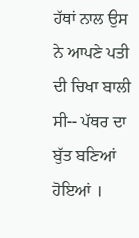ਹੱਥਾਂ ਨਾਲ ਉਸ ਨੇ ਆਪਣੇ ਪਤੀ ਦੀ ਚਿਖਾ ਬਾਲੀ ਸੀ-- ਪੱਥਰ ਦਾ ਬੁੱਤ ਬਣਿਆਂ ਹੋਇਆਂ ।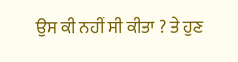ਉਸ ਕੀ ਨਹੀਂ ਸੀ ਕੀਤਾ ? ਤੇ ਹੁਣ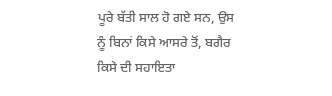ਪੂਰੇ ਬੱਤੀ ਸਾਲ ਹੋ ਗਏ ਸਨ, ਉਸ ਨੂੰ ਬਿਨਾਂ ਕਿਸੇ ਆਸਰੇ ਤੋਂ, ਬਗੈਰ ਕਿਸੇ ਦੀ ਸਹਾਇਤਾ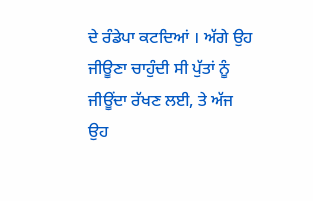ਦੇ ਰੰਡੇਪਾ ਕਟਦਿਆਂ । ਅੱਗੇ ਉਹ ਜੀਊਣਾ ਚਾਹੁੰਦੀ ਸੀ ਪੁੱਤਾਂ ਨੂੰ ਜੀਊਂਦਾ ਰੱਖਣ ਲਈ, ਤੇ ਅੱਜ ਉਹ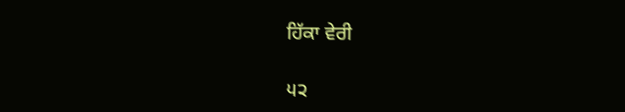ਹਿੱਕਾ ਵੇਰੀ

੫੨